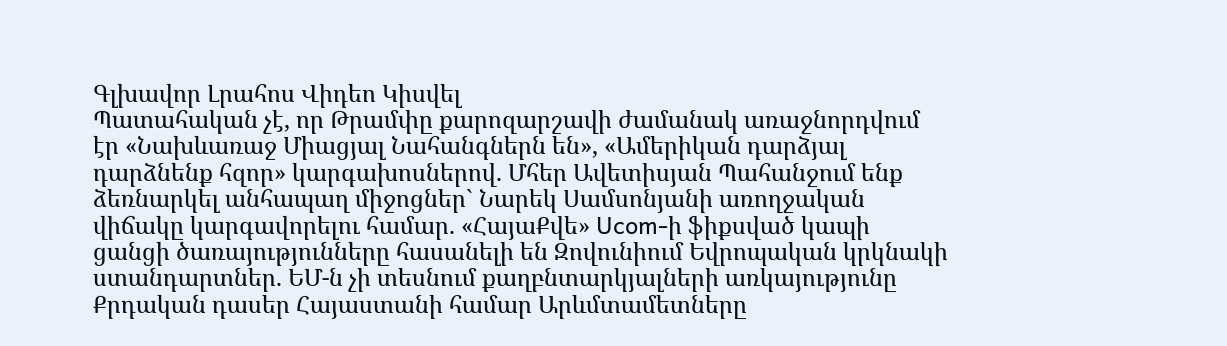Գլխավոր Լրահոս Վիդեո Կիսվել
Պատահական չէ, որ Թրամփը քարոզարշավի ժամանակ առաջնորդվում էր «Նախևառաջ Միացյալ Նահանգներն են», «Ամերիկան դարձյալ դարձնենք հզոր» կարգախոսներով. Մհեր Ավետիսյան Պահանջում ենք ձեռնարկել անհապաղ միջոցներ` Նարեկ Սամսոնյանի առողջական վիճակը կարգավորելու համար. «ՀայաՔվե» Ucom-ի ֆիքսված կապի ցանցի ծառայությունները հասանելի են Զովունիում Եվրոպական կրկնակի ստանդարտներ. ԵՄ-ն չի տեսնում քաղբնտարկյալների առկայությունը Քրդական դասեր Հայաստանի համար Արևմտամետները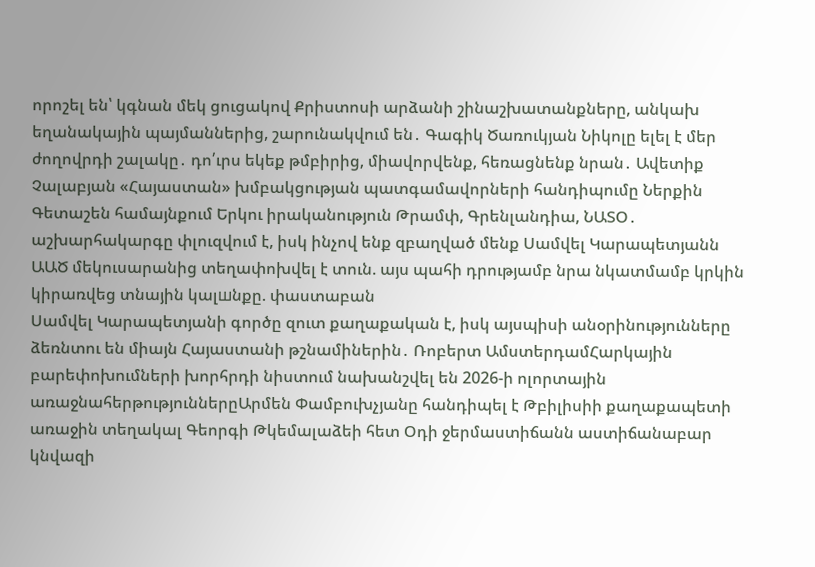որոշել են՝ կգնան մեկ ցուցակով Քրիստոսի արձանի շինաշխատանքները, անկախ եղանակային պայմաններից, շարունակվում են․ Գագիկ Ծառուկյան Նիկոլը ելել է մեր ժողովրդի շալակը․ դո՛ւրս եկեք թմբիրից, միավորվենք, հեռացնենք նրան․ Ավետիք Չալաբյան «Հայաստան» խմբակցության պատգամավորների հանդիպումը Ներքին Գետաշեն համայնքում Երկու իրականություն Թրամփ, Գրենլանդիա, ՆԱՏՕ․ աշխարհակարգը փլուզվում է, իսկ ինչով ենք զբաղված մենք Սամվել Կարապետյանն ԱԱԾ մեկուսարանից տեղափոխվել է տուն. այս պահի դրությամբ նրա նկատմամբ կրկին կիրառվեց տնային կալшնքը. փաստաբան
Սամվել Կարապետյանի գործը զուտ քաղաքական է, իսկ այսպիսի անօրինությունները ձեռնտու են միայն Հայաստանի թշնամիներին․ Ռոբերտ ԱմստերդամՀարկային բարեփոխումների խորհրդի նիստում նախանշվել են 2026-ի ոլորտային առաջնահերթություններըԱրմեն Փամբուխչյանը հանդիպել է Թբիլիսիի քաղաքապետի առաջին տեղակալ Գեորգի Թկեմալաձեի հետ Օդի ջերմաստիճանն աստիճանաբար կնվազի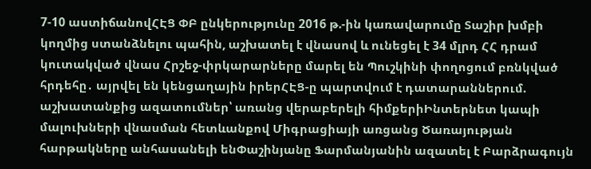7-10 աստիճանովՀԷՑ ՓԲ ընկերությունը 2016 թ.-ին կառավարումը Տաշիր խմբի կողմից ստանձնելու պահին, աշխատել է վնասով և ունեցել է 34 մլրդ ՀՀ դրամ կուտակված վնաս Հրշեջ-փրկարարները մարել են Պուշկինի փողոցում բռնկված հրդեհը․ այրվել են կենցաղային իրերՀԷՑ-ը պարտվում է դատարաններում. աշխատանքից ազատումներ՝ առանց վերաբերելի հիմքերիԻնտերնետ կապի մալուխների վնասման հետևանքով Միգրացիայի առցանց Ծառայության հարթակները անհասանելի ենՓաշինյանը Ֆարմանյանին ազատել է Բարձրագույն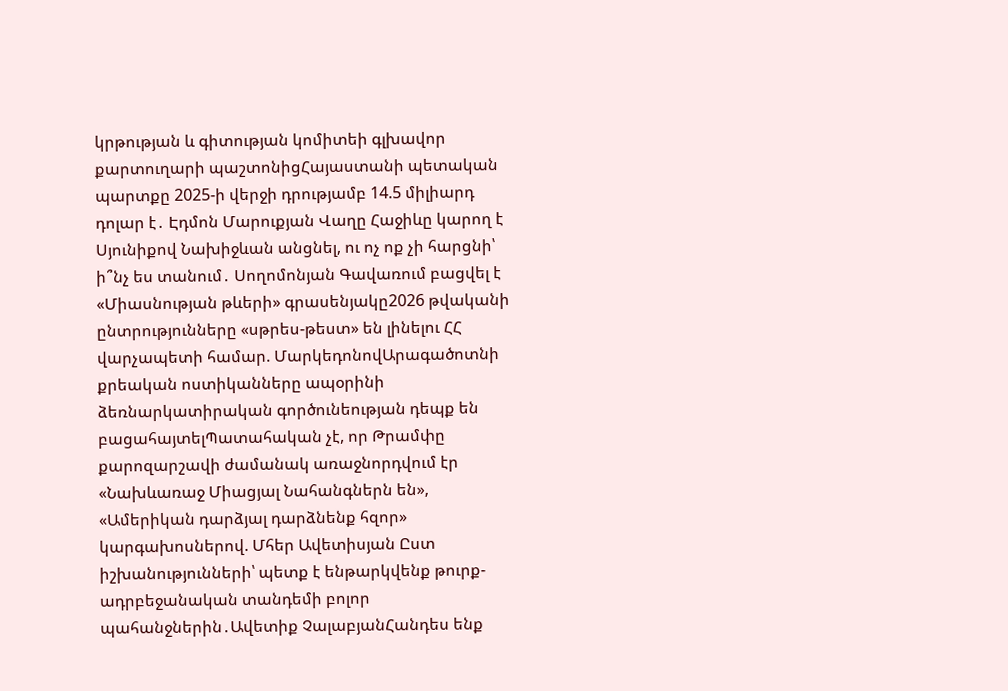կրթության և գիտության կոմիտեի գլխավոր քարտուղարի պաշտոնիցՀայաստանի պետական պարտքը 2025-ի վերջի դրությամբ 14.5 միլիարդ դոլար է․ Էդմոն Մարուքյան Վաղը Հաջիևը կարող է Սյունիքով Նախիջևան անցնել, ու ոչ ոք չի հարցնի՝ ի՞նչ ես տանում․ Սողոմոնյան Գավառում բացվել է «Միասնության թևերի» գրասենյակը2026 թվականի ընտրությունները «սթրես-թեստ» են լինելու ՀՀ վարչապետի համար. ՄարկեդոնովԱրագածոտնի քրեական ոստիկանները ապօրինի ձեռնարկատիրական գործունեության դեպք են բացահայտելՊատահական չէ, որ Թրամփը քարոզարշավի ժամանակ առաջնորդվում էր «Նախևառաջ Միացյալ Նահանգներն են», «Ամերիկան դարձյալ դարձնենք հզոր» կարգախոսներով. Մհեր Ավետիսյան Ըստ իշխանությունների՝ պետք է ենթարկվենք թուրք-ադրբեջանական տանդեմի բոլոր պահանջներին․Ավետիք ՉալաբյանՀանդես ենք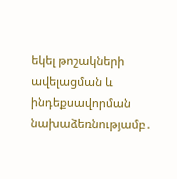եկել թոշակների ավելացման և ինդեքսավորման նախաձեռնությամբ․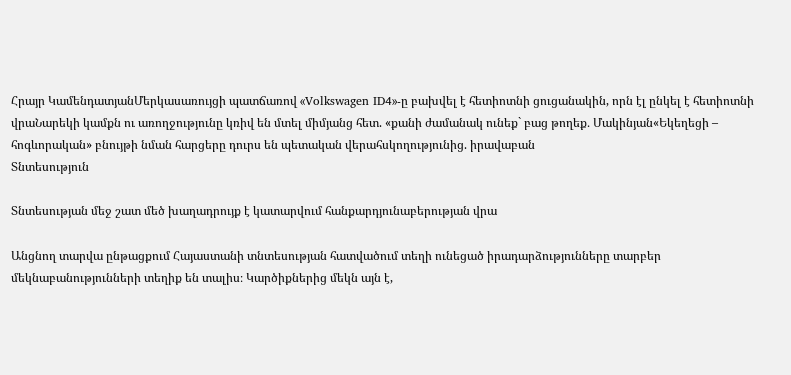Հրայր ԿամենդատյանՄերկասառույցի պատճառով «Volkswagen ID4»-ը բախվել է հետիոտնի ցուցանակին, որն էլ ընկել է հետիոտնի վրաՆարեկի կամքն ու առողջությունը կռիվ են մտել միմյանց հետ. «քանի ժամանակ ունեք` բաց թողեք․ Մակինյան«Եկեղեցի – հոգևորական» բնույթի նման հարցերը դուրս են պետական վերահսկողությունից. իրավաբան
Տնտեսություն

Տնտեսության մեջ շատ մեծ խաղադրույք է կատարվում հանքարդյունաբերության վրա

Անցնող տարվա ընթացքում Հայաստանի տնտեսության հատվածում տեղի ունեցած իրադարձությունները տարբեր մեկնաբանությունների տեղիք են տալիս։ Կարծիքներից մեկն այն է,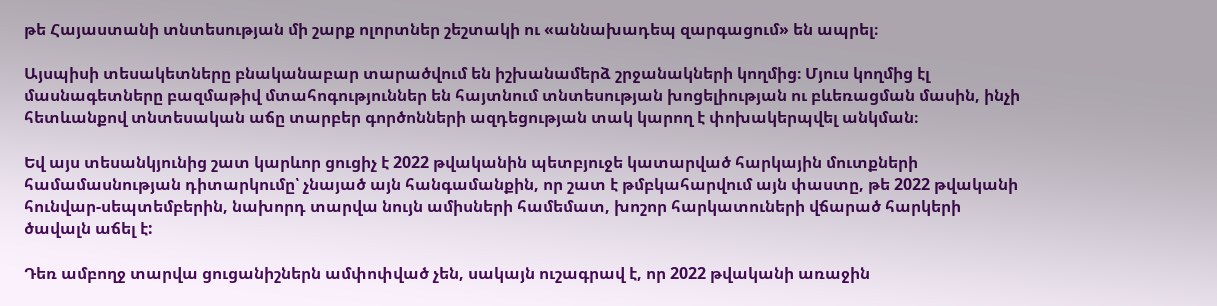թե Հայաստանի տնտեսության մի շարք ոլորտներ շեշտակի ու «աննախադեպ զարգացում» են ապրել։

Այսպիսի տեսակետները բնականաբար տարածվում են իշխանամերձ շրջանակների կողմից։ Մյուս կողմից էլ մասնագետները բազմաթիվ մտահոգություններ են հայտնում տնտեսության խոցելիության ու բևեռացման մասին, ինչի հետևանքով տնտեսական աճը տարբեր գործոնների ազդեցության տակ կարող է փոխակերպվել անկման։

Եվ այս տեսանկյունից շատ կարևոր ցուցիչ է 2022 թվականին պետբյուջե կատարված հարկային մուտքների համամասնության դիտարկումը՝ չնայած այն հանգամանքին, որ շատ է թմբկահարվում այն փաստը, թե 2022 թվականի հունվար-սեպտեմբերին, նախորդ տարվա նույն ամիսների համեմատ, խոշոր հարկատուների վճարած հարկերի ծավալն աճել է:

Դեռ ամբողջ տարվա ցուցանիշներն ամփոփված չեն, սակայն ուշագրավ է, որ 2022 թվականի առաջին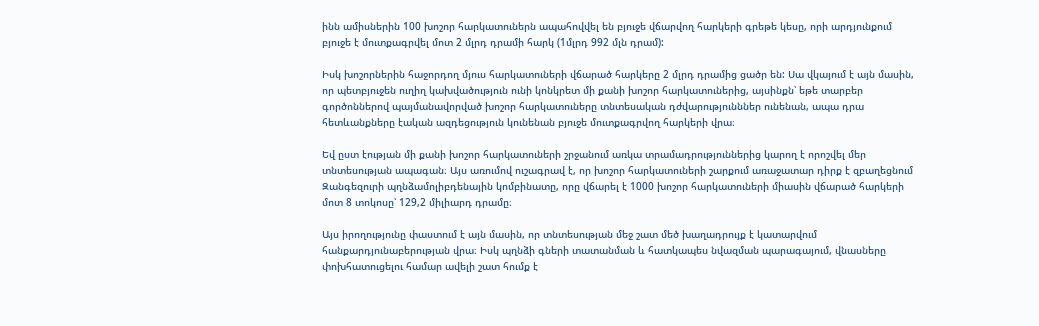ինն ամիսներին 100 խոշոր հարկատուներն ապահովվել են բյուջե վճարվող հարկերի գրեթե կեսը, որի արդյունքում բյուջե է մուտքագրվել մոտ 2 մլրդ դրամի հարկ (1մլրդ 992 մլն դրամ):

Իսկ խոշորներին հաջորդող մյուս հարկատուների վճարած հարկերը 2 մլրդ դրամից ցածր են: Սա վկայում է այն մասին, որ պետբյուջեն ուղիղ կախվածություն ունի կոնկրետ մի քանի խոշոր հարկատուներից, այսինքն՝ եթե տարբեր գործոններով պայմանավորված խոշոր հարկատուները տնտեսական դժվարությունններ ունենան, ապա դրա հետևանքները էական ազդեցություն կունենան բյուջե մուտքագրվող հարկերի վրա։

Եվ ըստ էության մի քանի խոշոր հարկատուների շրջանում առկա տրամադրություններից կարող է որոշվել մեր տնտեսության ապագան։ Այս առումով ուշագրավ է, որ խոշոր հարկատուների շարքում առաջատար դիրք է զբաղեցնում  Զանգեզուրի պղնձամոլիբդենային կոմբինատը, որը վճարել է 1000 խոշոր հարկատուների միասին վճարած հարկերի մոտ 8 տոկոսը՝ 129,2 միլիարդ դրամը։

Այս իրողությունը փաստում է այն մասին, որ տնտեսության մեջ շատ մեծ խաղադրույք է կատարվում հանքարդյունաբերության վրա։ Իսկ պղնձի գների տատանման և հատկապես նվազման պարագայում, վնասները փոխհատուցելու համար ավելի շատ հումք է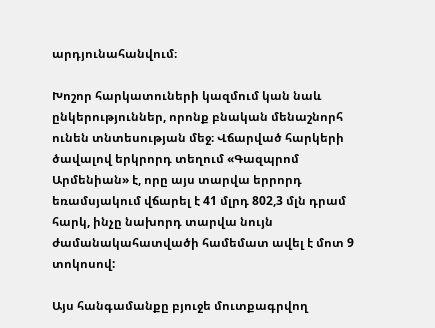արդյունահանվում։

Խոշոր հարկատուների կազմում կան նաև ընկերություններ, որոնք բնական մենաշնորհ ունեն տնտեսության մեջ։ Վճարված հարկերի ծավալով երկրորդ տեղում «Գազպրոմ Արմենիան» է, որը այս տարվա երրորդ եռամսյակում վճարել է 41 մլրդ 802,3 մլն դրամ հարկ, ինչը նախորդ տարվա նույն ժամանակահատվածի համեմատ ավել է մոտ 9 տոկոսով:

Այս հանգամանքը բյուջե մուտքագրվող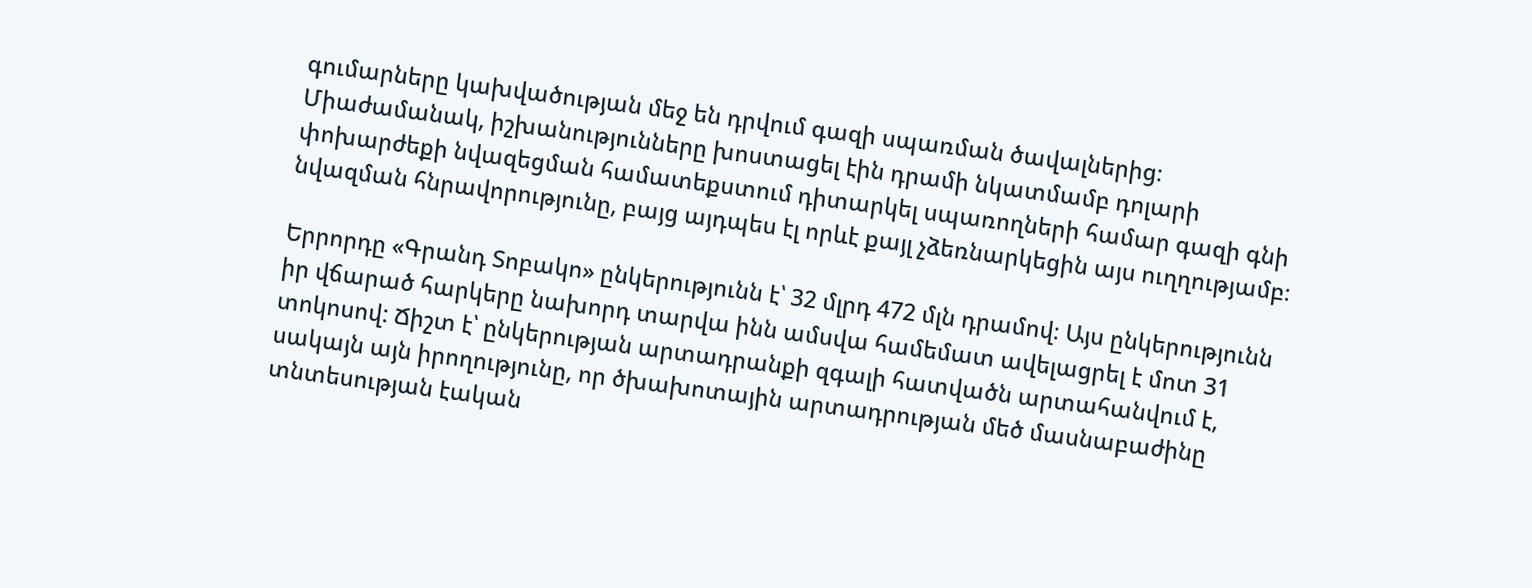գումարները կախվածության մեջ են դրվում գազի սպառման ծավալներից։ Միաժամանակ, իշխանությունները խոստացել էին դրամի նկատմամբ դոլարի փոխարժեքի նվազեցման համատեքստում դիտարկել սպառողների համար գազի գնի նվազման հնրավորությունը, բայց այդպես էլ որևէ քայլ չձեռնարկեցին այս ուղղությամբ։

Երրորդը «Գրանդ Տոբակո» ընկերությունն է՝ 32 մլրդ 472 մլն դրամով։ Այս ընկերությունն իր վճարած հարկերը նախորդ տարվա ինն ամսվա համեմատ ավելացրել է մոտ 31 տոկոսով: Ճիշտ է՝ ընկերության արտադրանքի զգալի հատվածն արտահանվում է, սակայն այն իրողությունը, որ ծխախոտային արտադրության մեծ մասնաբաժինը տնտեսության էական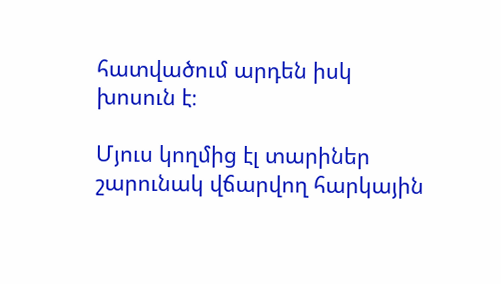հատվածում արդեն իսկ խոսուն է։

Մյուս կողմից էլ տարիներ շարունակ վճարվող հարկային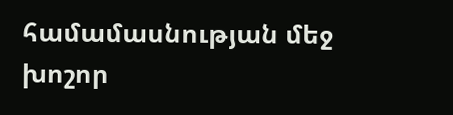համամասնության մեջ խոշոր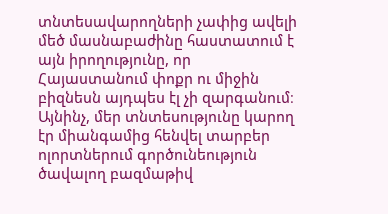տնտեսավարողների չափից ավելի մեծ մասնաբաժինը հաստատում է այն իրողությունը, որ Հայաստանում փոքր ու միջին բիզնեսն այդպես էլ չի զարգանում։ Այնինչ, մեր տնտեսությունը կարող էր միանգամից հենվել տարբեր ոլորտներում գործունեություն ծավալող բազմաթիվ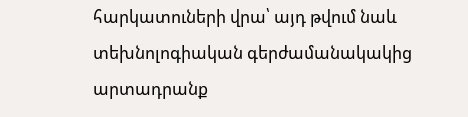հարկատուների վրա՝ այդ թվում նաև  տեխնոլոգիական գերժամանակակից արտադրանք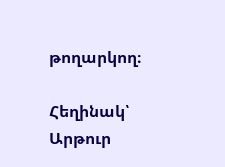թողարկող։

Հեղինակ՝ Արթուր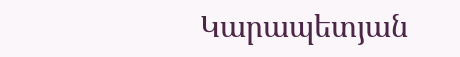Կարապետյան